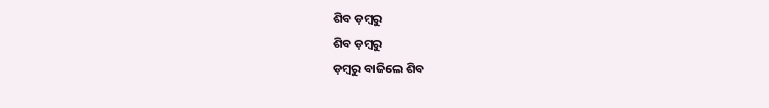ଶିବ ଡ଼ମ୍ବରୁ
ଶିବ ଡ଼ମ୍ବରୁ
ଡ଼ମ୍ବରୁ ବାଜିଲେ ଶିବ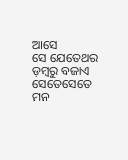ଆସେ
ସେ ଯେତେଥର ଡ଼ମ୍ବରୁ ବଜାଏ
ସେତେସେତେ ମନ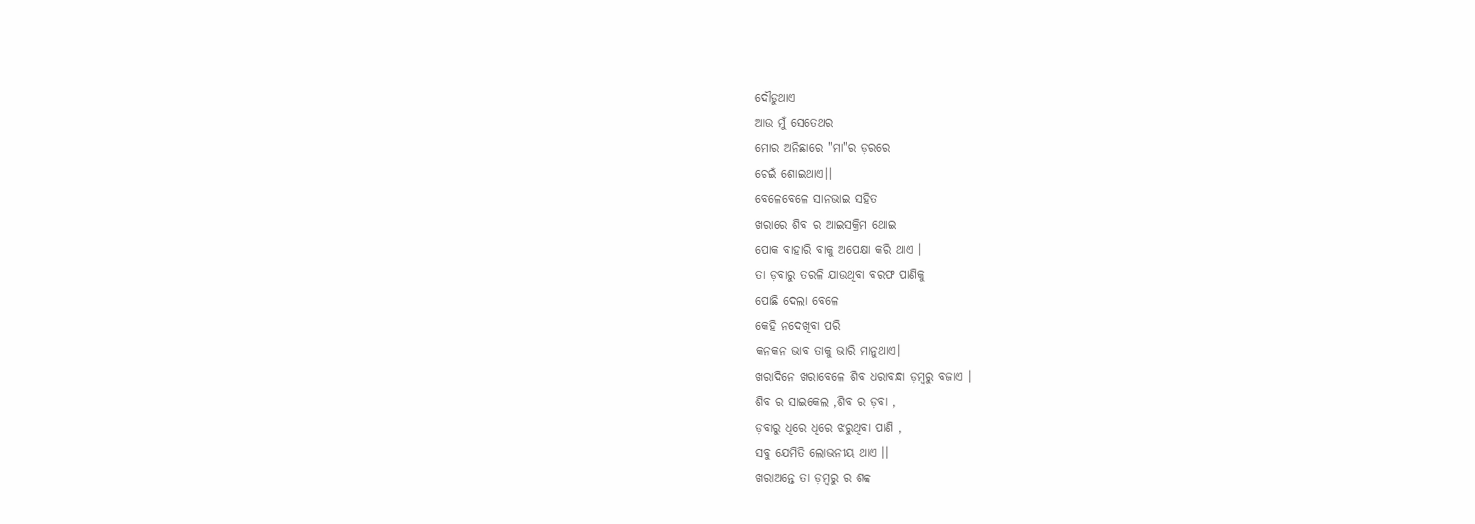ଦୌଡୁଥାଏ
ଆଉ ମୁଁ ସେତେଥର
ମୋର ଅନିଛାରେ "ମା"ର ଡ଼ରରେ
ଚେଇଁ ଶୋଇଥାଏ।।
ବେଳେବେଳେ ସାନଭାଇ ସହିତ
ଖରାରେ ଶିବ ର ଆଇସକ୍ରିମ ଥୋଇ
ପୋକ ବାହାରି ବାକୁ ଅପେକ୍ଷା କରି ଥାଏ ।
ତା ଡ଼ବାରୁ ତରଳି ଯାଉଥିବା ବରଫ ପାଣିକୁ
ପୋଛି ଦେଲା ବେଳେ
କେହି ନଦେଖିବା ପରି
କନକନ ଭାବ ତାକୁ ଭାରି ମାନୁଥାଏ।
ଖରାଦିନେ ଖରାବେଳେ ଶିବ ଧରାବନ୍ଧା ଡ଼ମ୍ବରୁ ବଜାଏ ।
ଶିବ ର ସାଇକେଲ ,ଶିବ ର ଡ଼ବା ,
ଡ଼ବାରୁ ଧିରେ ଧିରେ ଝରୁଥିବା ପାଣି ,
ସବୁ ଯେମିତି ଲୋଭନୀୟ ଥାଏ ।।
ଖରାଅନ୍ତେ ତା ଡ଼ମ୍ବରୁ ର ଶବ୍ବ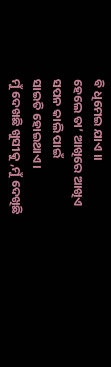ବି ଧିମେଇ ଯାଏ ।।
ହେଲେ ତା’ ଆଖିରେ ଆଖିଏ ସପନ କାଲି ପାଇଁ
ସାଇତି ହୋଇଥାଏ।
ମୁଁ ଦେଖଛି ଖୁସୀକୁ ,ମୁଁ ଦେଖିଛି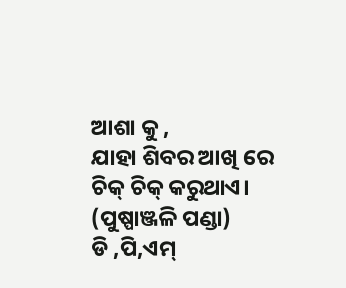ଆଶା କୁ ,
ଯାହା ଶିବର ଆଖି ରେ ଚିକ୍ ଚିକ୍ କରୁଥାଏ।
(ପୁଷ୍ପାଞ୍ଜଳି ପଣ୍ଡା)
ଡି ,ପି,ଏମ୍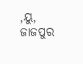,ୟୁ,
ଜାଜପୁର